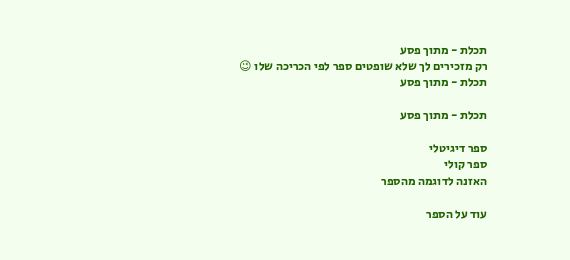תכלת - מתוך פסע
רק מזכירים לך שלא שופטים ספר לפי הכריכה שלו 😉
תכלת - מתוך פסע

תכלת - מתוך פסע

ספר דיגיטלי
ספר קולי
האזנה לדוגמה מהספר

עוד על הספר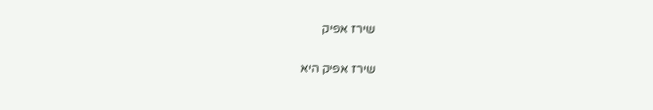שירז אפיק

שירז אפיק היא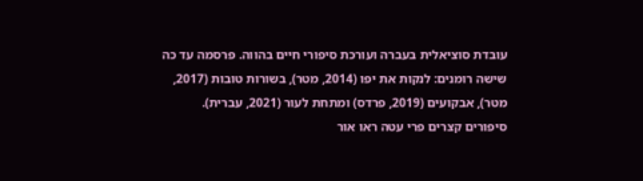עובדת סוציאלית בעברה ועורכת סיפורי חיים בהווה. פרסמה עד כה שישה רומנים: לנקות את יפו (2014, מטר), בשורות טובות (2017, מטר), אבקועים (2019, פרדס) ומתחת לעור (2021, עברית). סיפורים קצרים פרי עטה ראו אור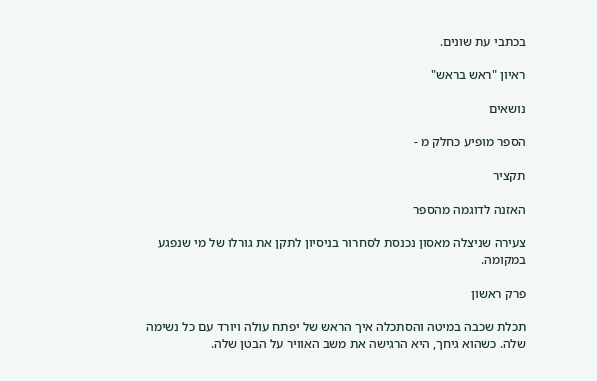בכתבי עת שונים.

ראיון "ראש בראש"

נושאים

הספר מופיע כחלק מ -

תקציר

האזנה לדוגמה מהספר

צעירה שניצלה מאסון נכנסת לסחרור בניסיון לתקן את גורלו של מי שנפגע במקומה.

פרק ראשון

תכלת שכבה במיטה והסתכלה איך הראש של יפתח עולה ויורד עם כל נשימה שלה. כשהוא גיחך, היא הרגישה את משב האוויר על הבטן שלה.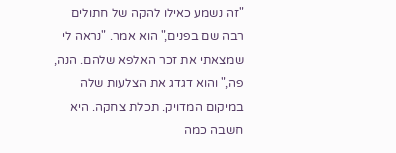"זה נשמע כאילו להקה של חתולים רבה שם בפנים," הוא אמר. "נראה לי שמצאתי את זכר האלפא שלהם. הנה, פה," והוא דגדג את הצלעות שלה במיקום המדויק. תכלת צחקה. היא חשבה כמה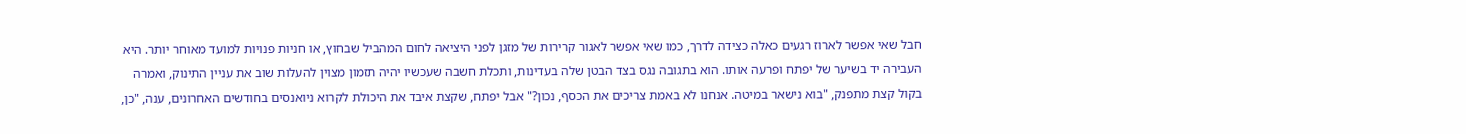חבל שאי אפשר לארוז רגעים כאלה כצידה לדרך, כמו שאי אפשר לאגור קרירות של מזגן לפני היציאה לחום המהביל שבחוץ, או חניות פנויות למועד מאוחר יותר. היא העבירה יד בשיער של יפתח ופרעה אותו. הוא בתגובה נגס בצד הבטן שלה בעדינות, ותכלת חשבה שעכשיו יהיה תזמון מצוין להעלות שוב את עניין התינוק, ואמרה בקול קצת מתפנק, "בוא נישאר במיטה. אנחנו לא באמת צריכים את הכסף, נכון?" אבל יפתח, שקצת איבד את היכולת לקרוא ניואנסים בחודשים האחרונים, ענה, "כן,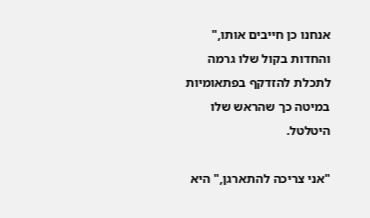אנחנו כן חייבים אותו," והחדות בקול שלו גרמה לתכלת להזדקף בפתאומיות במיטה כך שהראש שלו היטלטל.

"אני צריכה להתארגן," היא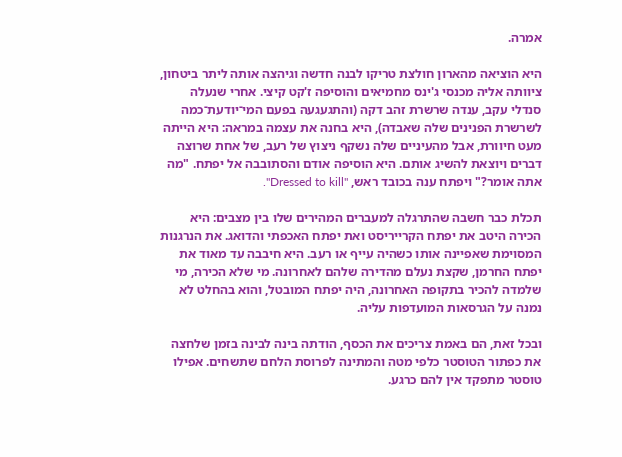אמרה.

היא הוציאה מהארון חולצת טריקו לבנה חדשה וגיהצה אותה ליתר ביטחון, ציוותה אליה מכנסי ג'ינס מחמיאים והוסיפה ז'קט קיצי. אחרי שנעלה סנדלי עקב, ענדה שרשרת זהב דקה (והתגעגעה בפעם המי־יודעת־כמה לשרשרת הפנינים שלה שאבדה), היא בחנה את עצמה במראה: היא הייתה מעט חיוורת, אבל מהעיניים שלה נשקף ניצוץ של רעב, של אחת שרוצה דברים ויוצאת להשיג אותם. היא הוסיפה אודם והסתובבה אל יפתח. "מה אתה אומר?" ויפתח ענה בכובד ראש, "Dressed to kill".

תכלת כבר חשבה שהתרגלה למעברים המהירים שלו בין מצבים: היא הכירה היטב את יפתח הקרייריסט ואת יפתח האכפתי והדואג. את הנרגנות המסוימת שאפיינה אותו כשהיה עייף או רעב. היא חיבבה עד מאוד את יפתח החרמן, שקצת נעלם מהדירה שלהם לאחרונה. מי שלא הכירה, מי שלמדה להכיר בתקופה האחרונה, היה יפתח המובטל, והוא בהחלט לא נמנה על הגרסאות המועדפות עליה.

ובכל זאת, הם באמת צריכים את הכסף, הודתה בינה לבינה בזמן שלחצה את כפתור הטוסטר כלפי מטה והמתינה לפרוסת הלחם שתשחים. אפילו טוסטר מתפקד אין להם כרגע.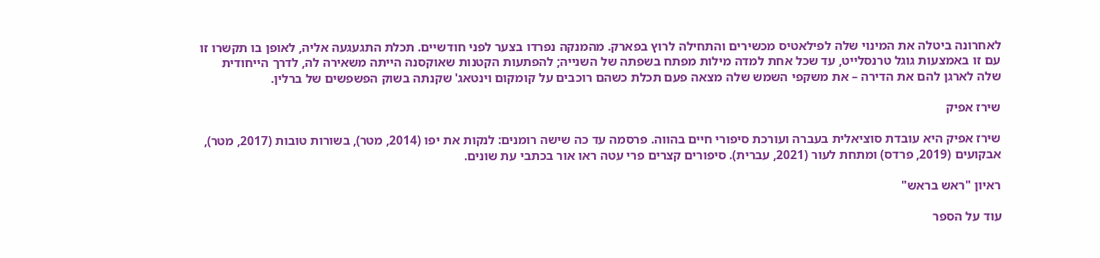לאחרונה ביטלה את המינוי שלה לפילאטיס מכשירים והתחילה לרוץ בפארק. מהמנקה נפרדו בצער לפני חודשיים. תכלת התגעגעה אליה, לאופן בו תקשרו זו עם זו באמצעות גוגל טרנסלייט, עד שכל אחת למדה מילות מפתח בשפתה של השנייה; להפתעות הקטנות שאוקסנה הייתה משאירה לה, לדרך הייחודית שלה לארגן להם את הדירה – את משקפי השמש שלה מצאה פעם תכלת כשהם רוכבים על קומקום וינטאג' שקנתה בשוק הפשפשים של ברלין.

שירז אפיק

שירז אפיק היא עובדת סוציאלית בעברה ועורכת סיפורי חיים בהווה. פרסמה עד כה שישה רומנים: לנקות את יפו (2014, מטר), בשורות טובות (2017, מטר), אבקועים (2019, פרדס) ומתחת לעור (2021, עברית). סיפורים קצרים פרי עטה ראו אור בכתבי עת שונים.

ראיון "ראש בראש"

עוד על הספר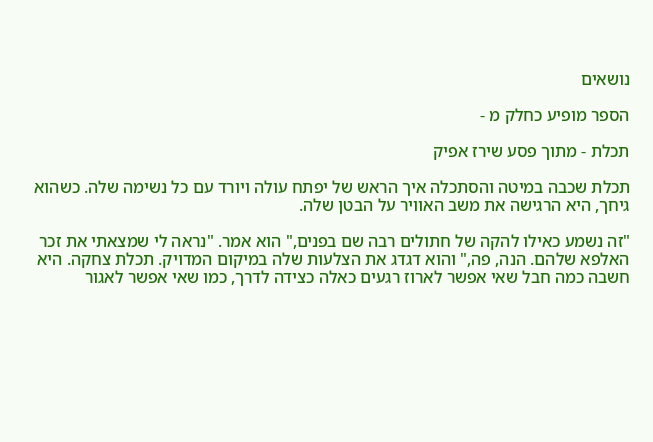נושאים

הספר מופיע כחלק מ -

תכלת - מתוך פסע שירז אפיק

תכלת שכבה במיטה והסתכלה איך הראש של יפתח עולה ויורד עם כל נשימה שלה. כשהוא גיחך, היא הרגישה את משב האוויר על הבטן שלה.

"זה נשמע כאילו להקה של חתולים רבה שם בפנים," הוא אמר. "נראה לי שמצאתי את זכר האלפא שלהם. הנה, פה," והוא דגדג את הצלעות שלה במיקום המדויק. תכלת צחקה. היא חשבה כמה חבל שאי אפשר לארוז רגעים כאלה כצידה לדרך, כמו שאי אפשר לאגור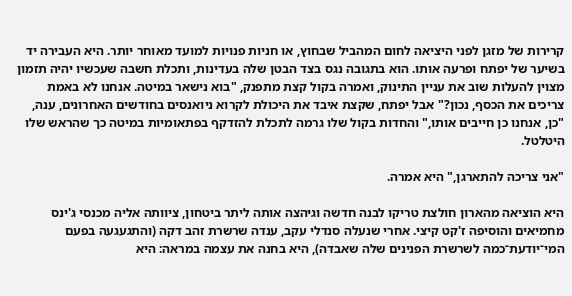קרירות של מזגן לפני היציאה לחום המהביל שבחוץ, או חניות פנויות למועד מאוחר יותר. היא העבירה יד בשיער של יפתח ופרעה אותו. הוא בתגובה נגס בצד הבטן שלה בעדינות, ותכלת חשבה שעכשיו יהיה תזמון מצוין להעלות שוב את עניין התינוק, ואמרה בקול קצת מתפנק, "בוא נישאר במיטה. אנחנו לא באמת צריכים את הכסף, נכון?" אבל יפתח, שקצת איבד את היכולת לקרוא ניואנסים בחודשים האחרונים, ענה, "כן, אנחנו כן חייבים אותו," והחדות בקול שלו גרמה לתכלת להזדקף בפתאומיות במיטה כך שהראש שלו היטלטל.

"אני צריכה להתארגן," היא אמרה.

היא הוציאה מהארון חולצת טריקו לבנה חדשה וגיהצה אותה ליתר ביטחון, ציוותה אליה מכנסי ג'ינס מחמיאים והוסיפה ז'קט קיצי. אחרי שנעלה סנדלי עקב, ענדה שרשרת זהב דקה (והתגעגעה בפעם המי־יודעת־כמה לשרשרת הפנינים שלה שאבדה), היא בחנה את עצמה במראה: היא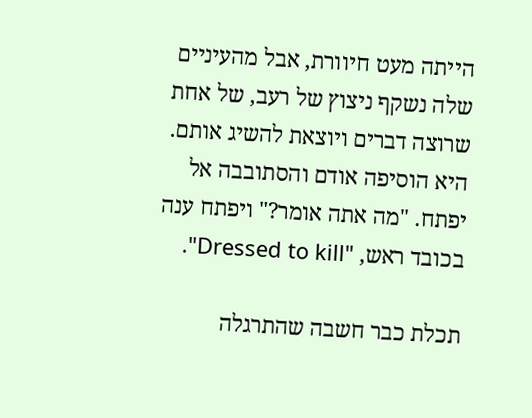הייתה מעט חיוורת, אבל מהעיניים שלה נשקף ניצוץ של רעב, של אחת שרוצה דברים ויוצאת להשיג אותם. היא הוסיפה אודם והסתובבה אל יפתח. "מה אתה אומר?" ויפתח ענה בכובד ראש, "Dressed to kill".

תכלת כבר חשבה שהתרגלה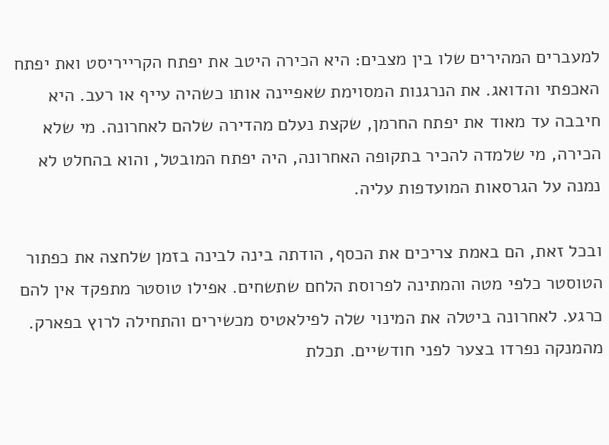למעברים המהירים שלו בין מצבים: היא הכירה היטב את יפתח הקרייריסט ואת יפתח האכפתי והדואג. את הנרגנות המסוימת שאפיינה אותו כשהיה עייף או רעב. היא חיבבה עד מאוד את יפתח החרמן, שקצת נעלם מהדירה שלהם לאחרונה. מי שלא הכירה, מי שלמדה להכיר בתקופה האחרונה, היה יפתח המובטל, והוא בהחלט לא נמנה על הגרסאות המועדפות עליה.

ובכל זאת, הם באמת צריכים את הכסף, הודתה בינה לבינה בזמן שלחצה את כפתור הטוסטר כלפי מטה והמתינה לפרוסת הלחם שתשחים. אפילו טוסטר מתפקד אין להם כרגע. לאחרונה ביטלה את המינוי שלה לפילאטיס מכשירים והתחילה לרוץ בפארק. מהמנקה נפרדו בצער לפני חודשיים. תכלת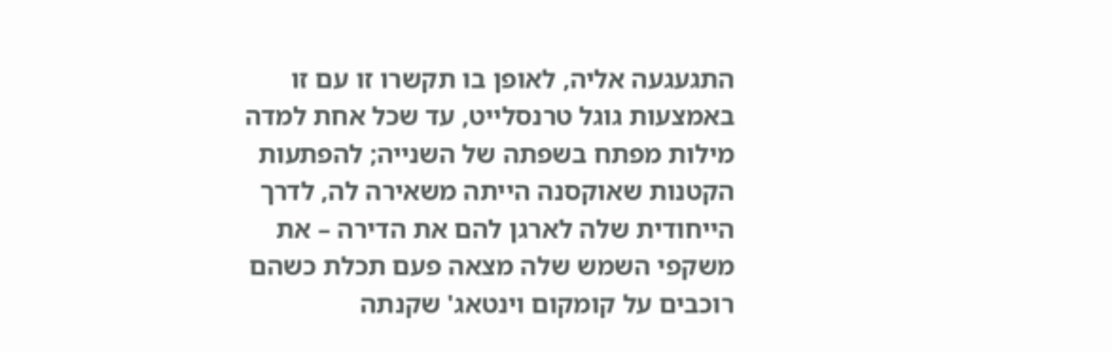התגעגעה אליה, לאופן בו תקשרו זו עם זו באמצעות גוגל טרנסלייט, עד שכל אחת למדה מילות מפתח בשפתה של השנייה; להפתעות הקטנות שאוקסנה הייתה משאירה לה, לדרך הייחודית שלה לארגן להם את הדירה – את משקפי השמש שלה מצאה פעם תכלת כשהם רוכבים על קומקום וינטאג' שקנתה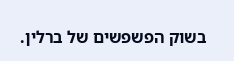בשוק הפשפשים של ברלין.